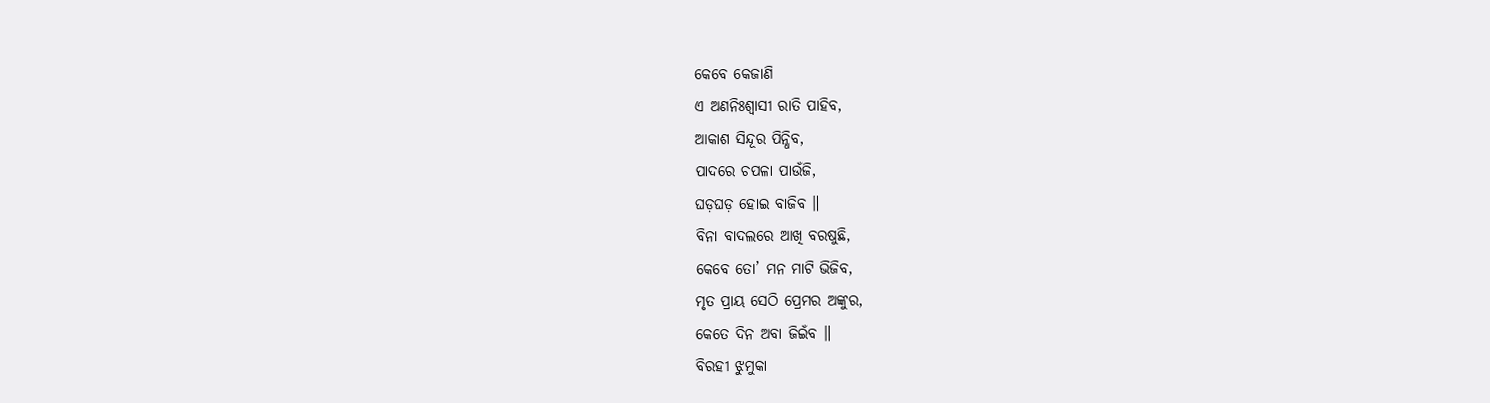କେବେ କେଜାଣି
ଏ ଅଣନିଃଶ୍ୱାସୀ ରାତି ପାହିବ,
ଆକାଶ ସିନ୍ଦୂର ପିନ୍ଧିବ,
ପାଦରେ ଚପଳା ପାଉଁଜି,
ଘଡ଼ଘଡ଼ ହୋଇ ବାଜିବ ॥
ବିନା ବାଦଲରେ ଆଖି ବରଷୁଛି,
କେବେ ତୋ’ ମନ ମାଟି ଭିଜିବ,
ମୃତ ପ୍ରାୟ ସେଠି ପ୍ରେମର ଅଙ୍କୁର,
କେତେ ଦିନ ଅବା ଜିଇଁବ ॥
ବିରହୀ ଝୁମୁକା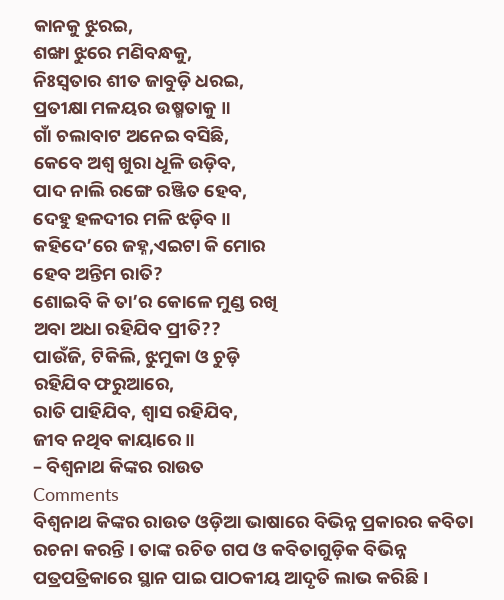କାନକୁ ଝୁରଇ,
ଶଙ୍ଖା ଝୁରେ ମଣିବନ୍ଧକୁ,
ନିଃସ୍ୱତାର ଶୀତ ଜାବୁଡ଼ି ଧରଇ,
ପ୍ରତୀକ୍ଷା ମଳୟର ଉଷ୍ମତାକୁ ॥
ଗାଁ ଚଲାବାଟ ଅନେଇ ବସିଛି,
କେବେ ଅଶ୍ୱ ଖୁରା ଧୂଳି ଉଡ଼ିବ,
ପାଦ ନାଲି ରଙ୍ଗେ ରଞ୍ଜିତ ହେବ,
ଦେହୁ ହଳଦୀର ମଳି ଝଡ଼ିବ ॥
କହିଦେ’ରେ ଜହ୍ନ,ଏଇଟା କି ମୋର
ହେବ ଅନ୍ତିମ ରାତି?
ଶୋଇବି କି ତା’ର କୋଳେ ମୁଣ୍ଡ ରଖି
ଅବା ଅଧା ରହିଯିବ ପ୍ରୀତି??
ପାଉଁଜି, ଟିକିଲି, ଝୁମୁକା ଓ ଚୁଡ଼ି
ରହିଯିବ ଫରୁଆରେ,
ରାତି ପାହିଯିବ, ଶ୍ୱାସ ରହିଯିବ,
ଜୀବ ନଥିବ କାୟାରେ ॥
– ବିଶ୍ୱନାଥ କିଙ୍କର ରାଉତ
Comments
ବିଶ୍ୱନାଥ କିଙ୍କର ରାଉତ ଓଡ଼ିଆ ଭାଷାରେ ବିଭିନ୍ନ ପ୍ରକାରର କବିତା ରଚନା କରନ୍ତି । ତାଙ୍କ ରଚିତ ଗପ ଓ କବିତାଗୁଡ଼ିକ ବିଭିନ୍ନ ପତ୍ରପତ୍ରିକାରେ ସ୍ଥାନ ପାଇ ପାଠକୀୟ ଆଦୃତି ଲାଭ କରିଛି ।